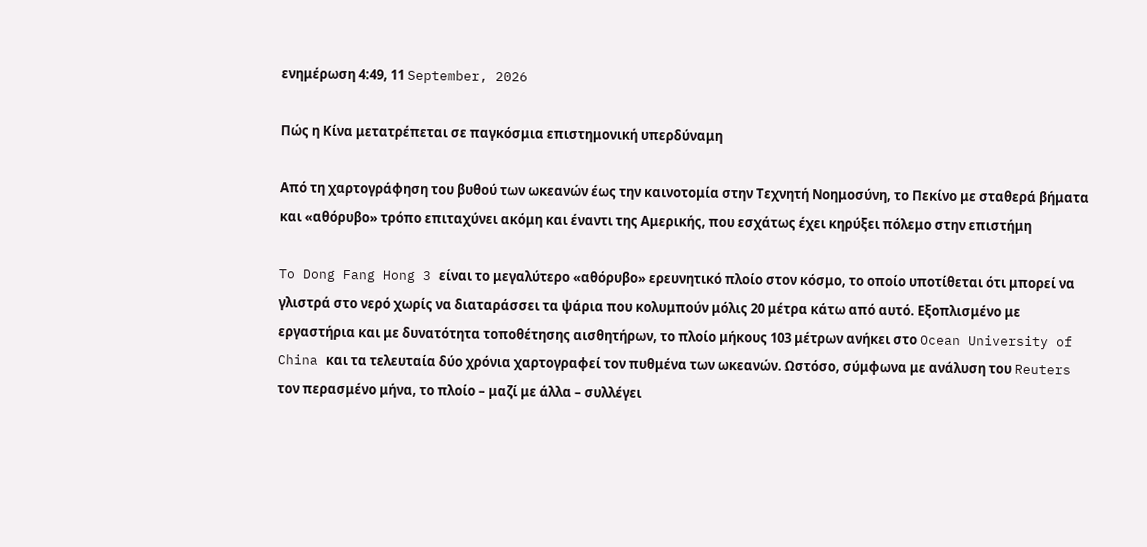ενημέρωση 4:49, 11 September, 2026

Πώς η Κίνα μετατρέπεται σε παγκόσμια επιστημονική υπερδύναμη

Από τη χαρτογράφηση του βυθού των ωκεανών έως την καινοτομία στην Τεχνητή Νοημοσύνη, το Πεκίνο με σταθερά βήματα και «αθόρυβο» τρόπο επιταχύνει ακόμη και έναντι της Αμερικής, που εσχάτως έχει κηρύξει πόλεμο στην επιστήμη

To Dong Fang Hong 3 είναι το μεγαλύτερο «αθόρυβο» ερευνητικό πλοίο στον κόσμο, το οποίο υποτίθεται ότι μπορεί να γλιστρά στο νερό χωρίς να διαταράσσει τα ψάρια που κολυμπούν μόλις 20 μέτρα κάτω από αυτό. Εξοπλισμένο με εργαστήρια και με δυνατότητα τοποθέτησης αισθητήρων, το πλοίο μήκους 103 μέτρων ανήκει στο Ocean University of China και τα τελευταία δύο χρόνια χαρτογραφεί τον πυθμένα των ωκεανών. Ωστόσο, σύμφωνα με ανάλυση του Reuters τον περασμένο μήνα, το πλοίο – μαζί με άλλα – συλλέγει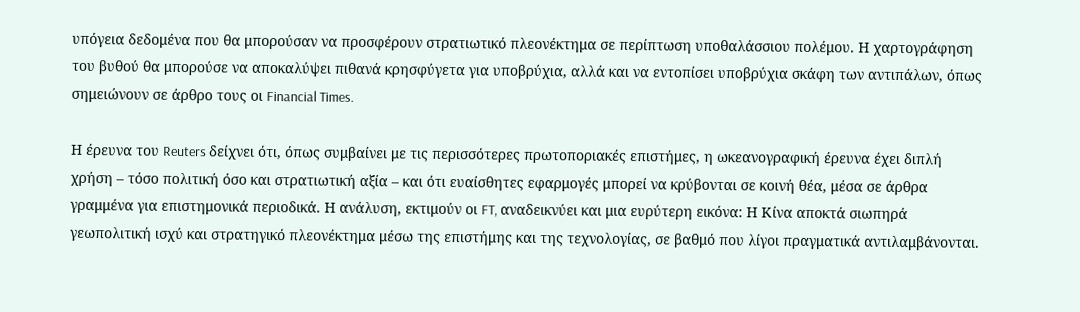υπόγεια δεδομένα που θα μπορούσαν να προσφέρουν στρατιωτικό πλεονέκτημα σε περίπτωση υποθαλάσσιου πολέμου. Η χαρτογράφηση του βυθού θα μπορούσε να αποκαλύψει πιθανά κρησφύγετα για υποβρύχια, αλλά και να εντοπίσει υποβρύχια σκάφη των αντιπάλων, όπως σημειώνουν σε άρθρο τους οι Financial Times.

Η έρευνα του Reuters δείχνει ότι, όπως συμβαίνει με τις περισσότερες πρωτοποριακές επιστήμες, η ωκεανογραφική έρευνα έχει διπλή χρήση – τόσο πολιτική όσο και στρατιωτική αξία – και ότι ευαίσθητες εφαρμογές μπορεί να κρύβονται σε κοινή θέα, μέσα σε άρθρα γραμμένα για επιστημονικά περιοδικά. Η ανάλυση, εκτιμούν οι FT, αναδεικνύει και μια ευρύτερη εικόνα: Η Κίνα αποκτά σιωπηρά γεωπολιτική ισχύ και στρατηγικό πλεονέκτημα μέσω της επιστήμης και της τεχνολογίας, σε βαθμό που λίγοι πραγματικά αντιλαμβάνονται.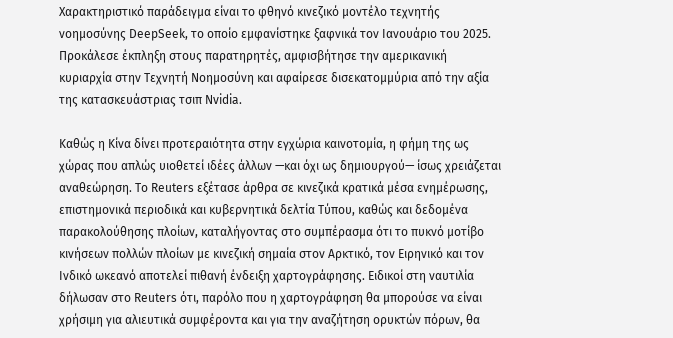Χαρακτηριστικό παράδειγμα είναι το φθηνό κινεζικό μοντέλο τεχνητής νοημοσύνης DeepSeek, το οποίο εμφανίστηκε ξαφνικά τον Ιανουάριο του 2025. Προκάλεσε έκπληξη στους παρατηρητές, αμφισβήτησε την αμερικανική κυριαρχία στην Τεχνητή Νοημοσύνη και αφαίρεσε δισεκατομμύρια από την αξία της κατασκευάστριας τσιπ Nvidia.

Καθώς η Κίνα δίνει προτεραιότητα στην εγχώρια καινοτομία, η φήμη της ως χώρας που απλώς υιοθετεί ιδέες άλλων —και όχι ως δημιουργού— ίσως χρειάζεται αναθεώρηση. Το Reuters εξέτασε άρθρα σε κινεζικά κρατικά μέσα ενημέρωσης, επιστημονικά περιοδικά και κυβερνητικά δελτία Τύπου, καθώς και δεδομένα παρακολούθησης πλοίων, καταλήγοντας στο συμπέρασμα ότι το πυκνό μοτίβο κινήσεων πολλών πλοίων με κινεζική σημαία στον Αρκτικό, τον Ειρηνικό και τον Ινδικό ωκεανό αποτελεί πιθανή ένδειξη χαρτογράφησης. Ειδικοί στη ναυτιλία δήλωσαν στο Reuters ότι, παρόλο που η χαρτογράφηση θα μπορούσε να είναι χρήσιμη για αλιευτικά συμφέροντα και για την αναζήτηση ορυκτών πόρων, θα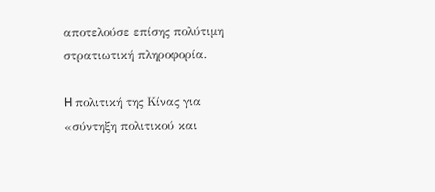αποτελούσε επίσης πολύτιμη στρατιωτική πληροφορία.

H πολιτική της Κίνας για «σύντηξη πολιτικού και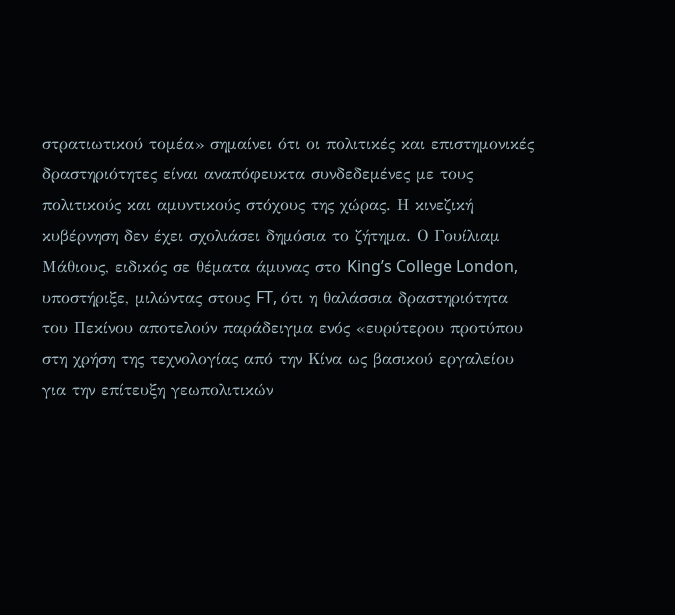στρατιωτικού τομέα» σημαίνει ότι οι πολιτικές και επιστημονικές δραστηριότητες είναι αναπόφευκτα συνδεδεμένες με τους πολιτικούς και αμυντικούς στόχους της χώρας. Η κινεζική κυβέρνηση δεν έχει σχολιάσει δημόσια το ζήτημα. Ο Γουίλιαμ Μάθιους, ειδικός σε θέματα άμυνας στο King’s College London, υποστήριξε, μιλώντας στους FT, ότι η θαλάσσια δραστηριότητα του Πεκίνου αποτελούν παράδειγμα ενός «ευρύτερου προτύπου στη χρήση της τεχνολογίας από την Κίνα ως βασικού εργαλείου για την επίτευξη γεωπολιτικών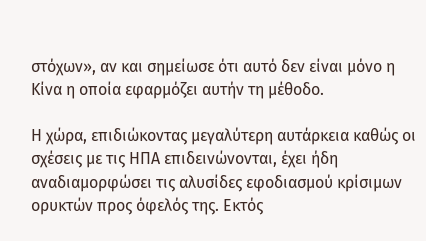στόχων», αν και σημείωσε ότι αυτό δεν είναι μόνο η Κίνα η οποία εφαρμόζει αυτήν τη μέθοδο.

Η χώρα, επιδιώκοντας μεγαλύτερη αυτάρκεια καθώς οι σχέσεις με τις ΗΠΑ επιδεινώνονται, έχει ήδη αναδιαμορφώσει τις αλυσίδες εφοδιασμού κρίσιμων ορυκτών προς όφελός της. Εκτός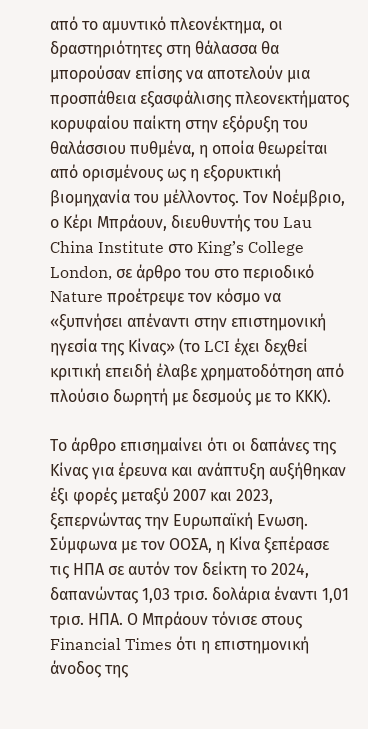από το αμυντικό πλεονέκτημα, οι δραστηριότητες στη θάλασσα θα μπορούσαν επίσης να αποτελούν μια προσπάθεια εξασφάλισης πλεονεκτήματος κορυφαίου παίκτη στην εξόρυξη του θαλάσσιου πυθμένα, η οποία θεωρείται από ορισμένους ως η εξορυκτική βιομηχανία του μέλλοντος. Τον Νοέμβριο, ο Κέρι Μπράουν, διευθυντής του Lau China Institute στο King’s College London, σε άρθρο του στο περιοδικό Nature προέτρεψε τον κόσμο να «ξυπνήσει απέναντι στην επιστημονική ηγεσία της Κίνας» (το LCI έχει δεχθεί κριτική επειδή έλαβε χρηματοδότηση από πλούσιο δωρητή με δεσμούς με το ΚΚΚ).

Το άρθρο επισημαίνει ότι οι δαπάνες της Κίνας για έρευνα και ανάπτυξη αυξήθηκαν έξι φορές μεταξύ 2007 και 2023, ξεπερνώντας την Ευρωπαϊκή Ενωση. Σύμφωνα με τον ΟΟΣΑ, η Κίνα ξεπέρασε τις ΗΠΑ σε αυτόν τον δείκτη το 2024, δαπανώντας 1,03 τρισ. δολάρια έναντι 1,01 τρισ. ΗΠΑ. Ο Μπράουν τόνισε στους Financial Times ότι η επιστημονική άνοδος της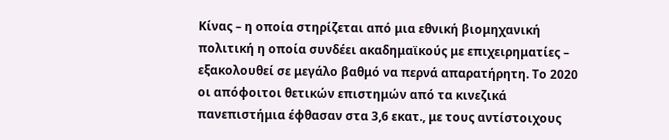Κίνας – η οποία στηρίζεται από μια εθνική βιομηχανική πολιτική η οποία συνδέει ακαδημαϊκούς με επιχειρηματίες – εξακολουθεί σε μεγάλο βαθμό να περνά απαρατήρητη. Το 2020 οι απόφοιτοι θετικών επιστημών από τα κινεζικά πανεπιστήμια έφθασαν στα 3,6 εκατ., με τους αντίστοιχους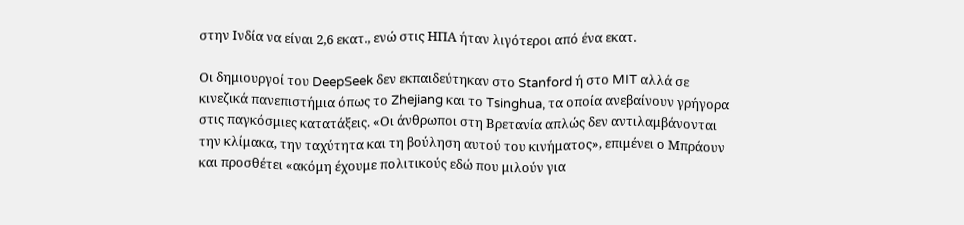στην Ινδία να είναι 2,6 εκατ., ενώ στις ΗΠΑ ήταν λιγότεροι από ένα εκατ.

Οι δημιουργοί του DeepSeek δεν εκπαιδεύτηκαν στο Stanford ή στο MIT αλλά σε κινεζικά πανεπιστήμια όπως το Zhejiang και το Tsinghua, τα οποία ανεβαίνουν γρήγορα στις παγκόσμιες κατατάξεις. «Οι άνθρωποι στη Βρετανία απλώς δεν αντιλαμβάνονται την κλίμακα, την ταχύτητα και τη βούληση αυτού του κινήματος», επιμένει ο Μπράουν και προσθέτει «ακόμη έχουμε πολιτικούς εδώ που μιλούν για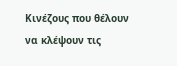Κινέζους που θέλουν να κλέψουν τις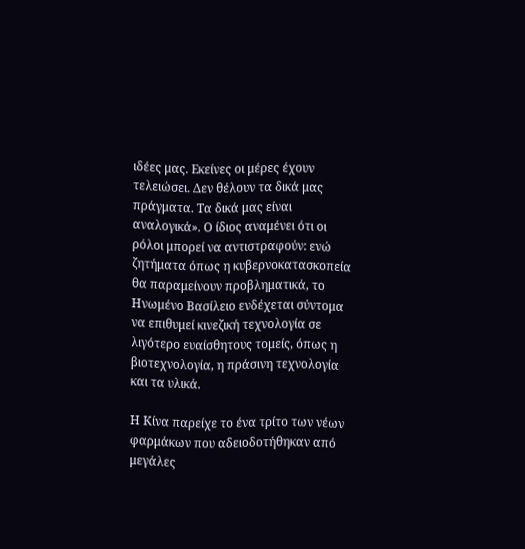ιδέες μας. Εκείνες οι μέρες έχουν τελειώσει. Δεν θέλουν τα δικά μας πράγματα. Τα δικά μας είναι αναλογικά». Ο ίδιος αναμένει ότι οι ρόλοι μπορεί να αντιστραφούν: ενώ ζητήματα όπως η κυβερνοκατασκοπεία θα παραμείνουν προβληματικά, το Ηνωμένο Βασίλειο ενδέχεται σύντομα να επιθυμεί κινεζική τεχνολογία σε λιγότερο ευαίσθητους τομείς, όπως η βιοτεχνολογία, η πράσινη τεχνολογία και τα υλικά.

Η Κίνα παρείχε το ένα τρίτο των νέων φαρμάκων που αδειοδοτήθηκαν από μεγάλες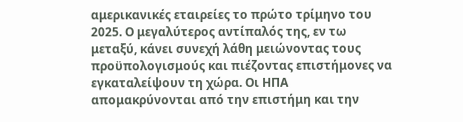αμερικανικές εταιρείες το πρώτο τρίμηνο του 2025. Ο μεγαλύτερος αντίπαλός της, εν τω μεταξύ, κάνει συνεχή λάθη μειώνοντας τους προϋπολογισμούς και πιέζοντας επιστήμονες να εγκαταλείψουν τη χώρα. Οι ΗΠΑ απομακρύνονται από την επιστήμη και την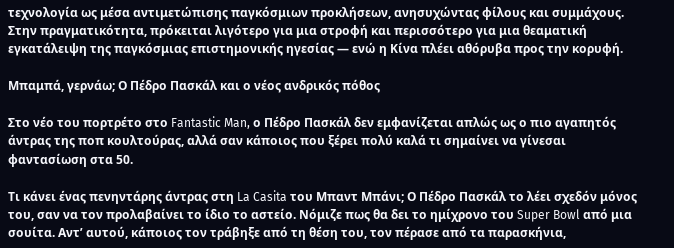τεχνολογία ως μέσα αντιμετώπισης παγκόσμιων προκλήσεων, ανησυχώντας φίλους και συμμάχους. Στην πραγματικότητα, πρόκειται λιγότερο για μια στροφή και περισσότερο για μια θεαματική εγκατάλειψη της παγκόσμιας επιστημονικής ηγεσίας — ενώ η Κίνα πλέει αθόρυβα προς την κορυφή.

Μπαμπά, γερνάω; Ο Πέδρο Πασκάλ και ο νέος ανδρικός πόθος

Στο νέο του πορτρέτο στο Fantastic Man, ο Πέδρο Πασκάλ δεν εμφανίζεται απλώς ως ο πιο αγαπητός άντρας της ποπ κουλτούρας, αλλά σαν κάποιος που ξέρει πολύ καλά τι σημαίνει να γίνεσαι φαντασίωση στα 50.

Τι κάνει ένας πενηντάρης άντρας στη La Casita του Μπαντ Μπάνι; Ο Πέδρο Πασκάλ το λέει σχεδόν μόνος του, σαν να τον προλαβαίνει το ίδιο το αστείο. Νόμιζε πως θα δει το ημίχρονο του Super Bowl από μια σουίτα. Αντ’ αυτού, κάποιος τον τράβηξε από τη θέση του, τον πέρασε από τα παρασκήνια,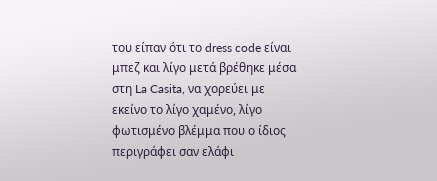του είπαν ότι το dress code είναι μπεζ και λίγο μετά βρέθηκε μέσα στη La Casita, να χορεύει με εκείνο το λίγο χαμένο, λίγο φωτισμένο βλέμμα που ο ίδιος περιγράφει σαν ελάφι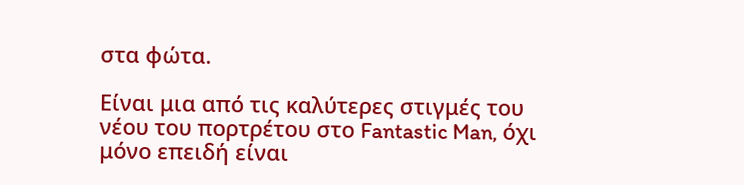στα φώτα.

Είναι μια από τις καλύτερες στιγμές του νέου του πορτρέτου στο Fantastic Man, όχι μόνο επειδή είναι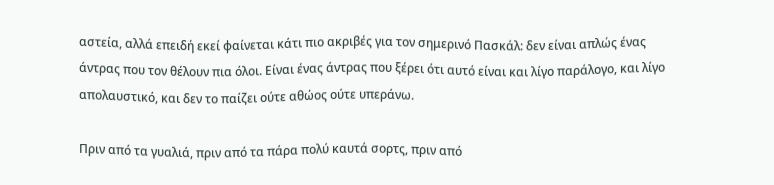αστεία, αλλά επειδή εκεί φαίνεται κάτι πιο ακριβές για τον σημερινό Πασκάλ: δεν είναι απλώς ένας άντρας που τον θέλουν πια όλοι. Είναι ένας άντρας που ξέρει ότι αυτό είναι και λίγο παράλογο, και λίγο απολαυστικό, και δεν το παίζει ούτε αθώος ούτε υπεράνω.

Πριν από τα γυαλιά, πριν από τα πάρα πολύ καυτά σορτς, πριν από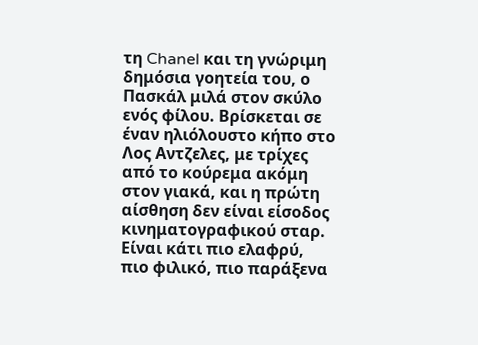τη Chanel και τη γνώριμη δημόσια γοητεία του, ο Πασκάλ μιλά στον σκύλο ενός φίλου. Βρίσκεται σε έναν ηλιόλουστο κήπο στο Λος Αντζελες, με τρίχες από το κούρεμα ακόμη στον γιακά, και η πρώτη αίσθηση δεν είναι είσοδος κινηματογραφικού σταρ. Είναι κάτι πιο ελαφρύ, πιο φιλικό, πιο παράξενα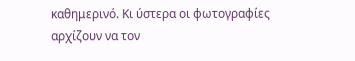καθημερινό. Κι ύστερα οι φωτογραφίες αρχίζουν να τον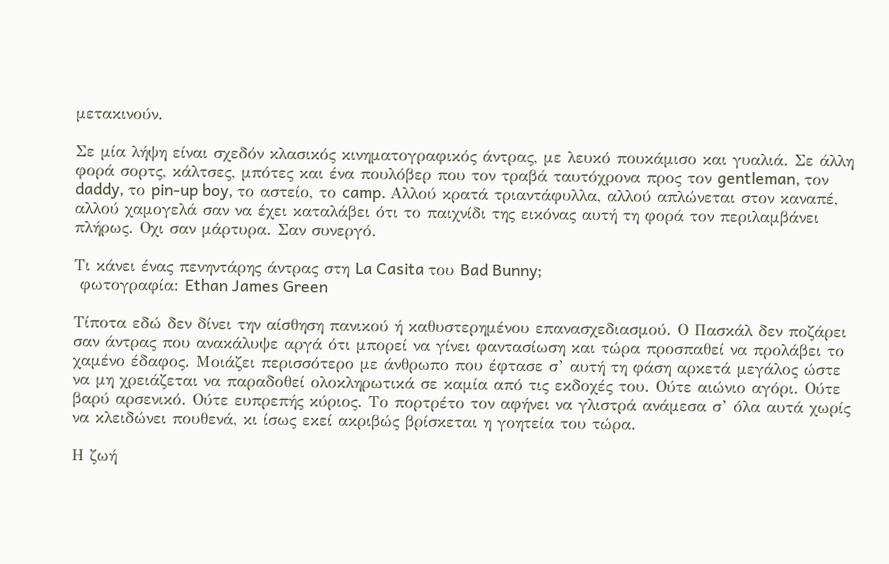μετακινούν.

Σε μία λήψη είναι σχεδόν κλασικός κινηματογραφικός άντρας, με λευκό πουκάμισο και γυαλιά. Σε άλλη φορά σορτς, κάλτσες, μπότες και ένα πουλόβερ που τον τραβά ταυτόχρονα προς τον gentleman, τον daddy, το pin-up boy, το αστείο, το camp. Αλλού κρατά τριαντάφυλλα, αλλού απλώνεται στον καναπέ, αλλού χαμογελά σαν να έχει καταλάβει ότι το παιχνίδι της εικόνας αυτή τη φορά τον περιλαμβάνει πλήρως. Οχι σαν μάρτυρα. Σαν συνεργό.

Τι κάνει ένας πενηντάρης άντρας στη La Casita του Bad Bunny;
 φωτογραφία: Ethan James Green

Τίποτα εδώ δεν δίνει την αίσθηση πανικού ή καθυστερημένου επανασχεδιασμού. Ο Πασκάλ δεν ποζάρει σαν άντρας που ανακάλυψε αργά ότι μπορεί να γίνει φαντασίωση και τώρα προσπαθεί να προλάβει το χαμένο έδαφος. Μοιάζει περισσότερο με άνθρωπο που έφτασε σ’ αυτή τη φάση αρκετά μεγάλος ώστε να μη χρειάζεται να παραδοθεί ολοκληρωτικά σε καμία από τις εκδοχές του. Ούτε αιώνιο αγόρι. Ούτε βαρύ αρσενικό. Ούτε ευπρεπής κύριος. Το πορτρέτο τον αφήνει να γλιστρά ανάμεσα σ’ όλα αυτά χωρίς να κλειδώνει πουθενά, κι ίσως εκεί ακριβώς βρίσκεται η γοητεία του τώρα.

Η ζωή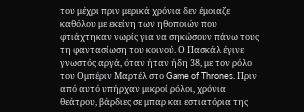του μέχρι πριν μερικά χρόνια δεν έμοιαζε καθόλου με εκείνη των ηθοποιών που φτιάχτηκαν νωρίς για να σηκώσουν πάνω τους τη φαντασίωση του κοινού. Ο Πασκάλ έγινε γνωστός αργά, όταν ήταν ήδη 38, με τον ρόλο του Ομπέριν Μαρτέλ στο Game of Thrones. Πριν από αυτό υπήρχαν μικροί ρόλοι, χρόνια θεάτρου, βάρδιες σε μπαρ και εστιατόρια της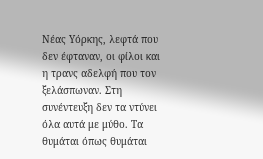Νέας Υόρκης, λεφτά που δεν έφταναν, οι φίλοι και η τρανς αδελφή που τον ξελάσπωναν. Στη συνέντευξη δεν τα ντύνει όλα αυτά με μύθο. Τα θυμάται όπως θυμάται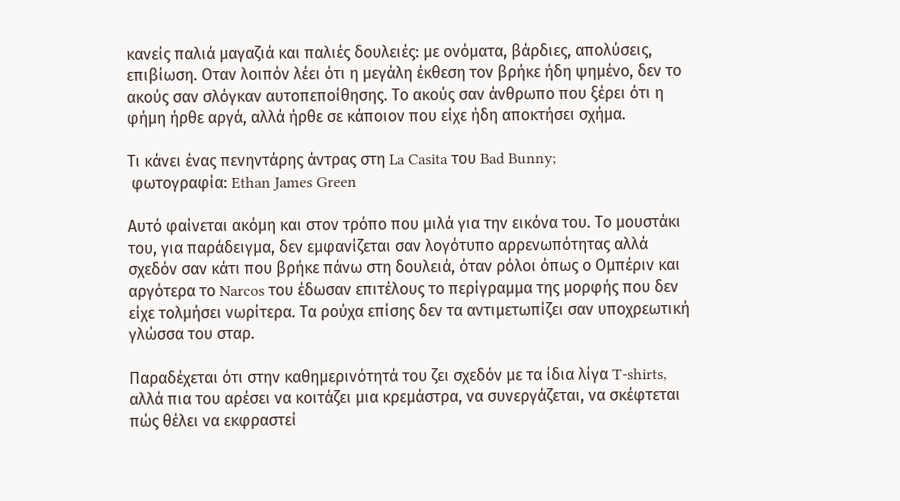κανείς παλιά μαγαζιά και παλιές δουλειές: με ονόματα, βάρδιες, απολύσεις, επιβίωση. Οταν λοιπόν λέει ότι η μεγάλη έκθεση τον βρήκε ήδη ψημένο, δεν το ακούς σαν σλόγκαν αυτοπεποίθησης. Το ακούς σαν άνθρωπο που ξέρει ότι η φήμη ήρθε αργά, αλλά ήρθε σε κάποιον που είχε ήδη αποκτήσει σχήμα.

Τι κάνει ένας πενηντάρης άντρας στη La Casita του Bad Bunny;
 φωτογραφία: Ethan James Green

Αυτό φαίνεται ακόμη και στον τρόπο που μιλά για την εικόνα του. Το μουστάκι του, για παράδειγμα, δεν εμφανίζεται σαν λογότυπο αρρενωπότητας αλλά σχεδόν σαν κάτι που βρήκε πάνω στη δουλειά, όταν ρόλοι όπως ο Ομπέριν και αργότερα το Narcos του έδωσαν επιτέλους το περίγραμμα της μορφής που δεν είχε τολμήσει νωρίτερα. Τα ρούχα επίσης δεν τα αντιμετωπίζει σαν υποχρεωτική γλώσσα του σταρ.

Παραδέχεται ότι στην καθημερινότητά του ζει σχεδόν με τα ίδια λίγα T-shirts, αλλά πια του αρέσει να κοιτάζει μια κρεμάστρα, να συνεργάζεται, να σκέφτεται πώς θέλει να εκφραστεί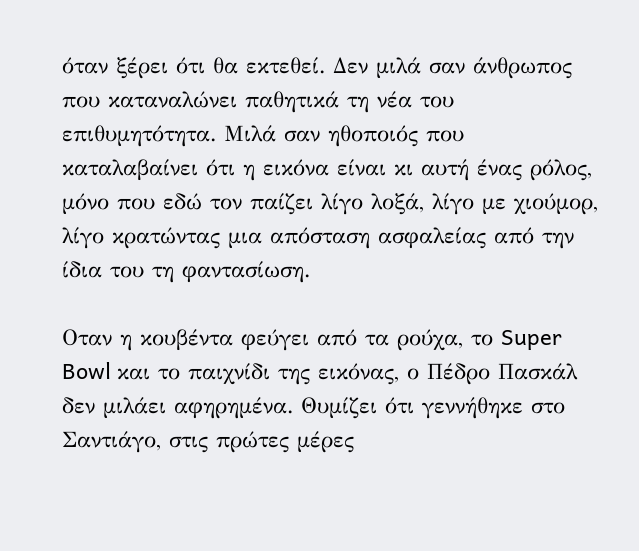όταν ξέρει ότι θα εκτεθεί. Δεν μιλά σαν άνθρωπος που καταναλώνει παθητικά τη νέα του επιθυμητότητα. Μιλά σαν ηθοποιός που καταλαβαίνει ότι η εικόνα είναι κι αυτή ένας ρόλος, μόνο που εδώ τον παίζει λίγο λοξά, λίγο με χιούμορ, λίγο κρατώντας μια απόσταση ασφαλείας από την ίδια του τη φαντασίωση.

Οταν η κουβέντα φεύγει από τα ρούχα, το Super Bowl και το παιχνίδι της εικόνας, ο Πέδρο Πασκάλ δεν μιλάει αφηρημένα. Θυμίζει ότι γεννήθηκε στο Σαντιάγο, στις πρώτες μέρες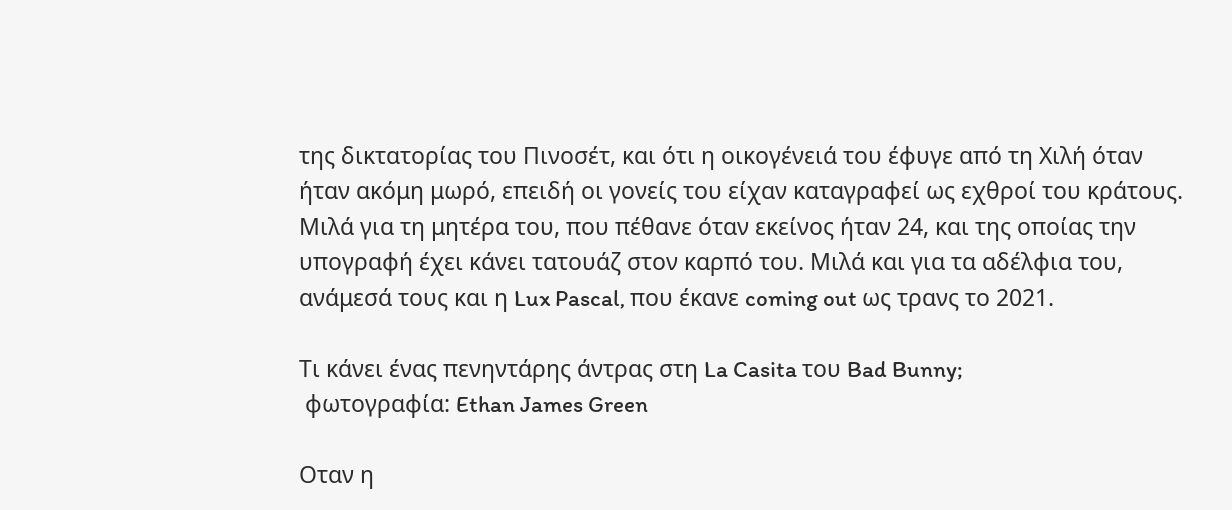της δικτατορίας του Πινοσέτ, και ότι η οικογένειά του έφυγε από τη Χιλή όταν ήταν ακόμη μωρό, επειδή οι γονείς του είχαν καταγραφεί ως εχθροί του κράτους. Μιλά για τη μητέρα του, που πέθανε όταν εκείνος ήταν 24, και της οποίας την υπογραφή έχει κάνει τατουάζ στον καρπό του. Μιλά και για τα αδέλφια του, ανάμεσά τους και η Lux Pascal, που έκανε coming out ως τρανς το 2021.

Τι κάνει ένας πενηντάρης άντρας στη La Casita του Bad Bunny;
 φωτογραφία: Ethan James Green

Οταν η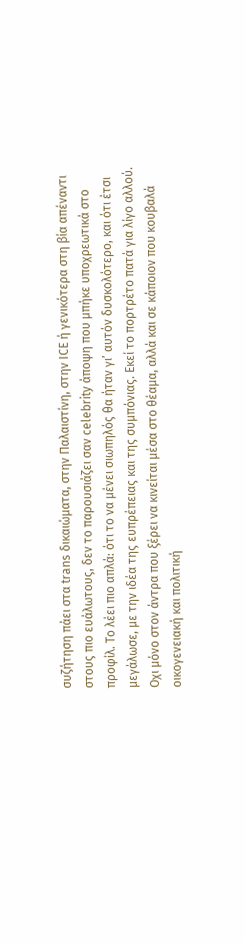συζήτηση πάει στα trans δικαιώματα, στην Παλαιστίνη, στην ICE ή γενικότερα στη βία απέναντι στους πιο ευάλωτους, δεν το παρουσιάζει σαν celebrity άποψη που μπήκε υποχρεωτικά στο προφίλ. Το λέει πιο απλά: ότι το να μένει σιωπηλός θα ήταν γι’ αυτόν δυσκολότερο, και ότι έτσι μεγάλωσε, με την ιδέα της ευπρέπειας και της συμπόνιας. Εκεί το πορτρέτο πατά για λίγο αλλού. Οχι μόνο στον άντρα που ξέρει να κινείται μέσα στο θέαμα, αλλά και σε κάποιον που κουβαλά οικογενειακή και πολιτική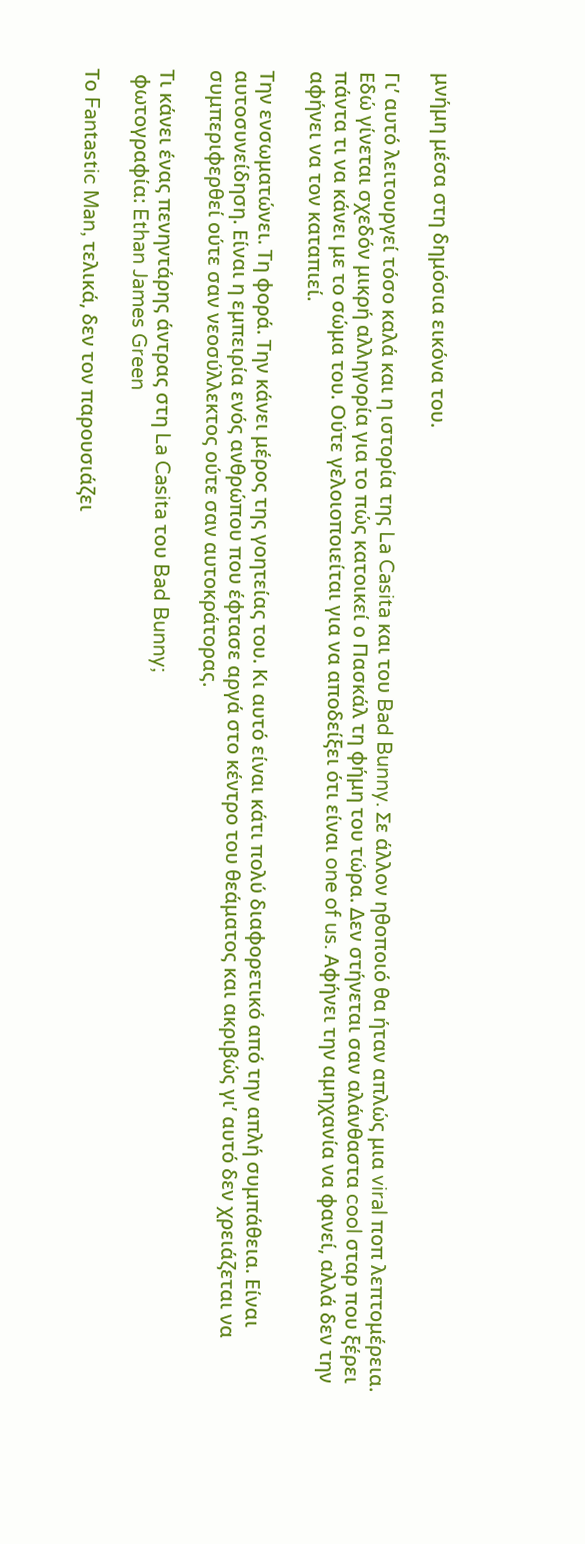μνήμη μέσα στη δημόσια εικόνα του.

Γι’ αυτό λειτουργεί τόσο καλά και η ιστορία της La Casita και του Bad Bunny. Σε άλλον ηθοποιό θα ήταν απλώς μια viral ποπ λεπτομέρεια. Εδώ γίνεται σχεδόν μικρή αλληγορία για το πώς κατοικεί ο Πασκάλ τη φήμη του τώρα. Δεν στήνεται σαν αλάνθαστα cool σταρ που ξέρει πάντα τι να κάνει με το σώμα του. Ούτε γελοιοποιείται για να αποδείξει ότι είναι one of us. Αφήνει την αμηχανία να φανεί, αλλά δεν την αφήνει να τον καταπιεί.

Την ενσωματώνει. Τη φορά. Την κάνει μέρος της γοητείας του. Κι αυτό είναι κάτι πολύ διαφορετικό από την απλή συμπάθεια. Είναι αυτοσυνείδηση. Είναι η εμπειρία ενός ανθρώπου που έφτασε αργά στο κέντρο του θεάματος και ακριβώς γι’ αυτό δεν χρειάζεται να συμπεριφερθεί ούτε σαν νεοσύλλεκτος ούτε σαν αυτοκράτορας.

Τι κάνει ένας πενηντάρης άντρας στη La Casita του Bad Bunny;
 φωτογραφία: Ethan James Green

Το Fantastic Man, τελικά, δεν τον παρουσιάζει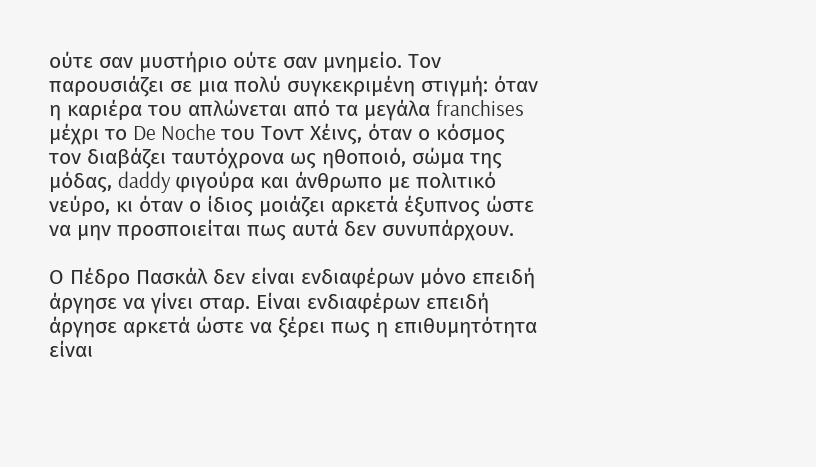ούτε σαν μυστήριο ούτε σαν μνημείο. Τον παρουσιάζει σε μια πολύ συγκεκριμένη στιγμή: όταν η καριέρα του απλώνεται από τα μεγάλα franchises μέχρι το De Noche του Τοντ Χέινς, όταν ο κόσμος τον διαβάζει ταυτόχρονα ως ηθοποιό, σώμα της μόδας, daddy φιγούρα και άνθρωπο με πολιτικό νεύρο, κι όταν ο ίδιος μοιάζει αρκετά έξυπνος ώστε να μην προσποιείται πως αυτά δεν συνυπάρχουν.

Ο Πέδρο Πασκάλ δεν είναι ενδιαφέρων μόνο επειδή άργησε να γίνει σταρ. Είναι ενδιαφέρων επειδή άργησε αρκετά ώστε να ξέρει πως η επιθυμητότητα είναι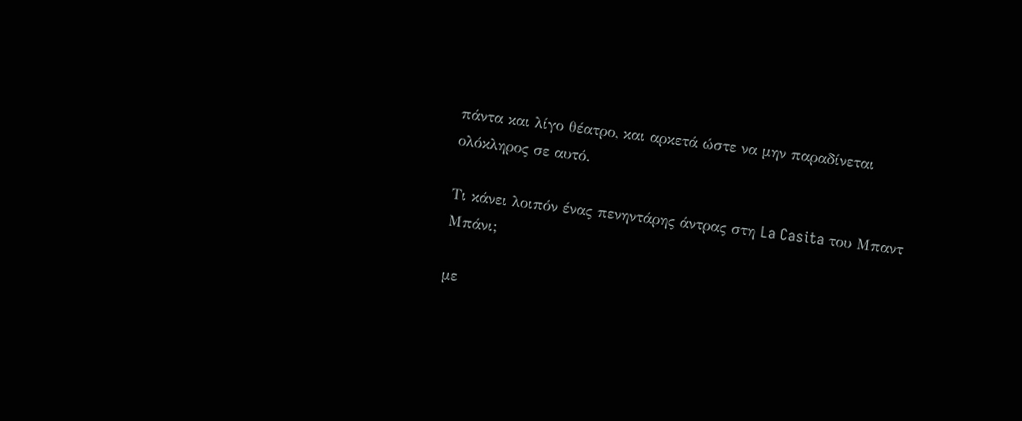πάντα και λίγο θέατρο, και αρκετά ώστε να μην παραδίνεται ολόκληρος σε αυτό.

Τι κάνει λοιπόν ένας πενηντάρης άντρας στη La Casita του Μπαντ Μπάνι;

με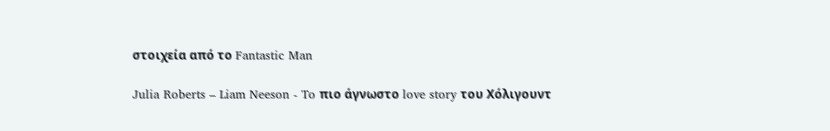στοιχεία από το Fantastic Man

Julia Roberts – Liam Neeson - To πιο άγνωστο love story του Χόλιγουντ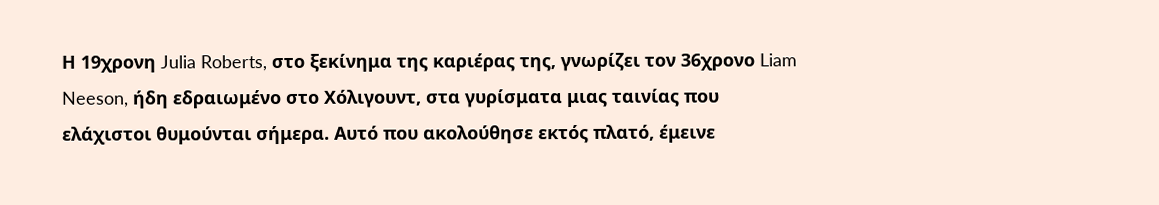Η 19χρονη Julia Roberts, στο ξεκίνημα της καριέρας της, γνωρίζει τον 36χρονο Liam Neeson, ήδη εδραιωμένο στο Χόλιγουντ, στα γυρίσματα μιας ταινίας που ελάχιστοι θυμούνται σήμερα. Αυτό που ακολούθησε εκτός πλατό, έμεινε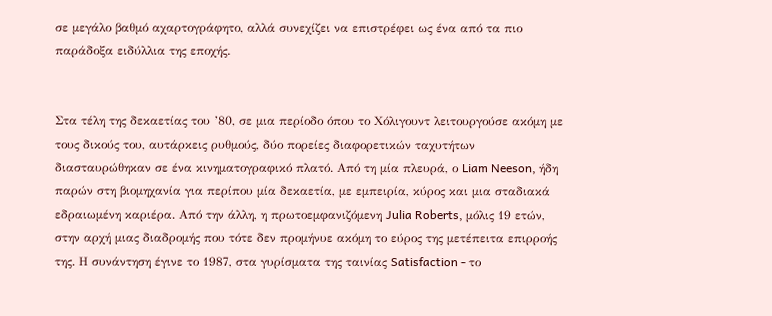σε μεγάλο βαθμό αχαρτογράφητο, αλλά συνεχίζει να επιστρέφει ως ένα από τα πιο παράδοξα ειδύλλια της εποχής.


Στα τέλη της δεκαετίας του ’80, σε μια περίοδο όπου το Χόλιγουντ λειτουργούσε ακόμη με τους δικούς του, αυτάρκεις ρυθμούς, δύο πορείες διαφορετικών ταχυτήτων διασταυρώθηκαν σε ένα κινηματογραφικό πλατό. Από τη μία πλευρά, ο Liam Neeson, ήδη παρών στη βιομηχανία για περίπου μία δεκαετία, με εμπειρία, κύρος και μια σταδιακά εδραιωμένη καριέρα. Από την άλλη, η πρωτοεμφανιζόμενη Julia Roberts, μόλις 19 ετών, στην αρχή μιας διαδρομής που τότε δεν προμήνυε ακόμη το εύρος της μετέπειτα επιρροής της. Η συνάντηση έγινε το 1987, στα γυρίσματα της ταινίας Satisfaction - το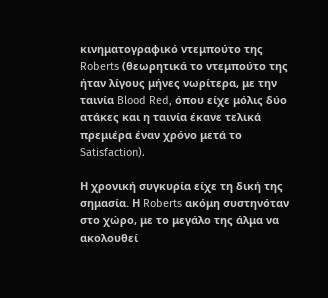κινηματογραφικό ντεμπούτο της Roberts (θεωρητικά το ντεμπούτο της ήταν λίγους μήνες νωρίτερα, με την ταινία Blood Red, όπου είχε μόλις δύο ατάκες και η ταινία έκανε τελικά πρεμιέρα έναν χρόνο μετά το Satisfaction).

Η χρονική συγκυρία είχε τη δική της σημασία. Η Roberts ακόμη συστηνόταν στο χώρο, με το μεγάλο της άλμα να ακολουθεί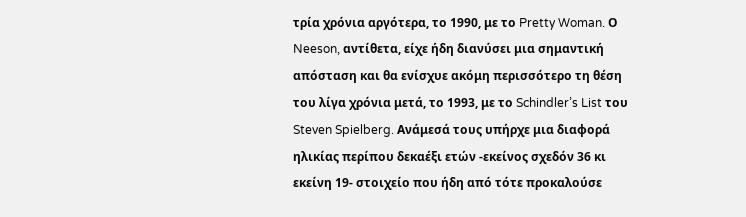τρία χρόνια αργότερα, το 1990, με το Pretty Woman. Ο Neeson, αντίθετα, είχε ήδη διανύσει μια σημαντική απόσταση και θα ενίσχυε ακόμη περισσότερο τη θέση του λίγα χρόνια μετά, το 1993, με το Schindler’s List του Steven Spielberg. Ανάμεσά τους υπήρχε μια διαφορά ηλικίας περίπου δεκαέξι ετών -εκείνος σχεδόν 36 κι εκείνη 19- στοιχείο που ήδη από τότε προκαλούσε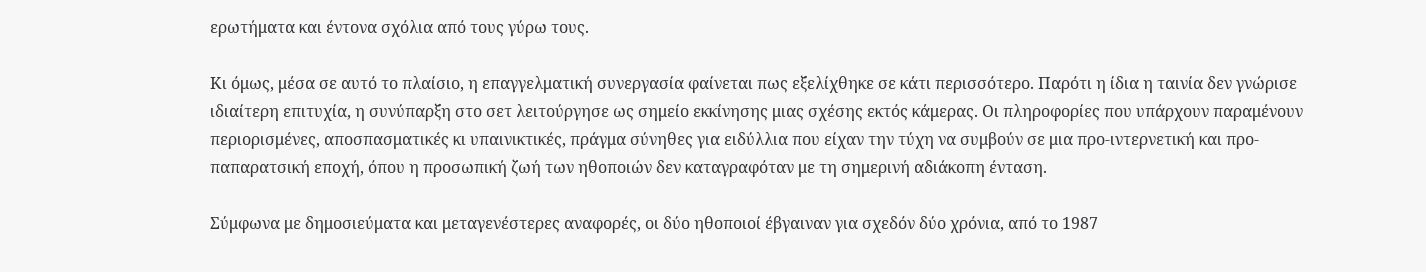ερωτήματα και έντονα σχόλια από τους γύρω τους.

Κι όμως, μέσα σε αυτό το πλαίσιο, η επαγγελματική συνεργασία φαίνεται πως εξελίχθηκε σε κάτι περισσότερο. Παρότι η ίδια η ταινία δεν γνώρισε ιδιαίτερη επιτυχία, η συνύπαρξη στο σετ λειτούργησε ως σημείο εκκίνησης μιας σχέσης εκτός κάμερας. Οι πληροφορίες που υπάρχουν παραμένουν περιορισμένες, αποσπασματικές κι υπαινικτικές, πράγμα σύνηθες για ειδύλλια που είχαν την τύχη να συμβούν σε μια προ-ιντερνετική και προ-παπαρατσική εποχή, όπου η προσωπική ζωή των ηθοποιών δεν καταγραφόταν με τη σημερινή αδιάκοπη ένταση.

Σύμφωνα με δημοσιεύματα και μεταγενέστερες αναφορές, οι δύο ηθοποιοί έβγαιναν για σχεδόν δύο χρόνια, από το 1987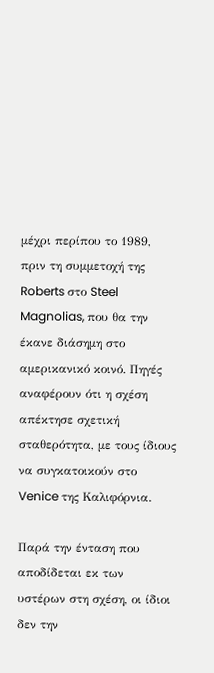μέχρι περίπου το 1989, πριν τη συμμετοχή της Roberts στο Steel Magnolias, που θα την έκανε διάσημη στο αμερικανικό κοινό. Πηγές αναφέρουν ότι η σχέση απέκτησε σχετική σταθερότητα, με τους ίδιους να συγκατοικούν στο Venice της Καλιφόρνια.

Παρά την ένταση που αποδίδεται εκ των υστέρων στη σχέση, οι ίδιοι δεν την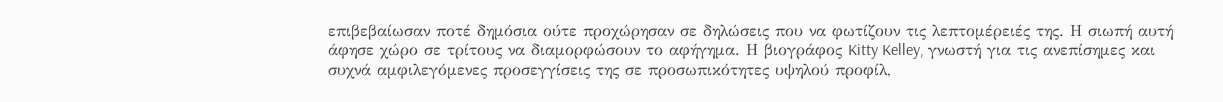επιβεβαίωσαν ποτέ δημόσια ούτε προχώρησαν σε δηλώσεις που να φωτίζουν τις λεπτομέρειές της. Η σιωπή αυτή άφησε χώρο σε τρίτους να διαμορφώσουν το αφήγημα. Η βιογράφος Kitty Kelley, γνωστή για τις ανεπίσημες και συχνά αμφιλεγόμενες προσεγγίσεις της σε προσωπικότητες υψηλού προφίλ,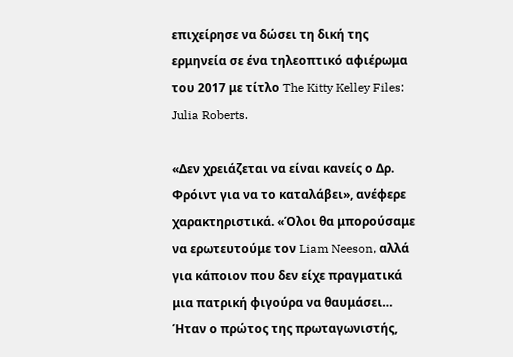επιχείρησε να δώσει τη δική της ερμηνεία σε ένα τηλεοπτικό αφιέρωμα του 2017 με τίτλο The Kitty Kelley Files: Julia Roberts.

«Δεν χρειάζεται να είναι κανείς ο Δρ. Φρόιντ για να το καταλάβει», ανέφερε χαρακτηριστικά. «Όλοι θα μπορούσαμε να ερωτευτούμε τον Liam Neeson, αλλά για κάποιον που δεν είχε πραγματικά μια πατρική φιγούρα να θαυμάσει… Ήταν ο πρώτος της πρωταγωνιστής,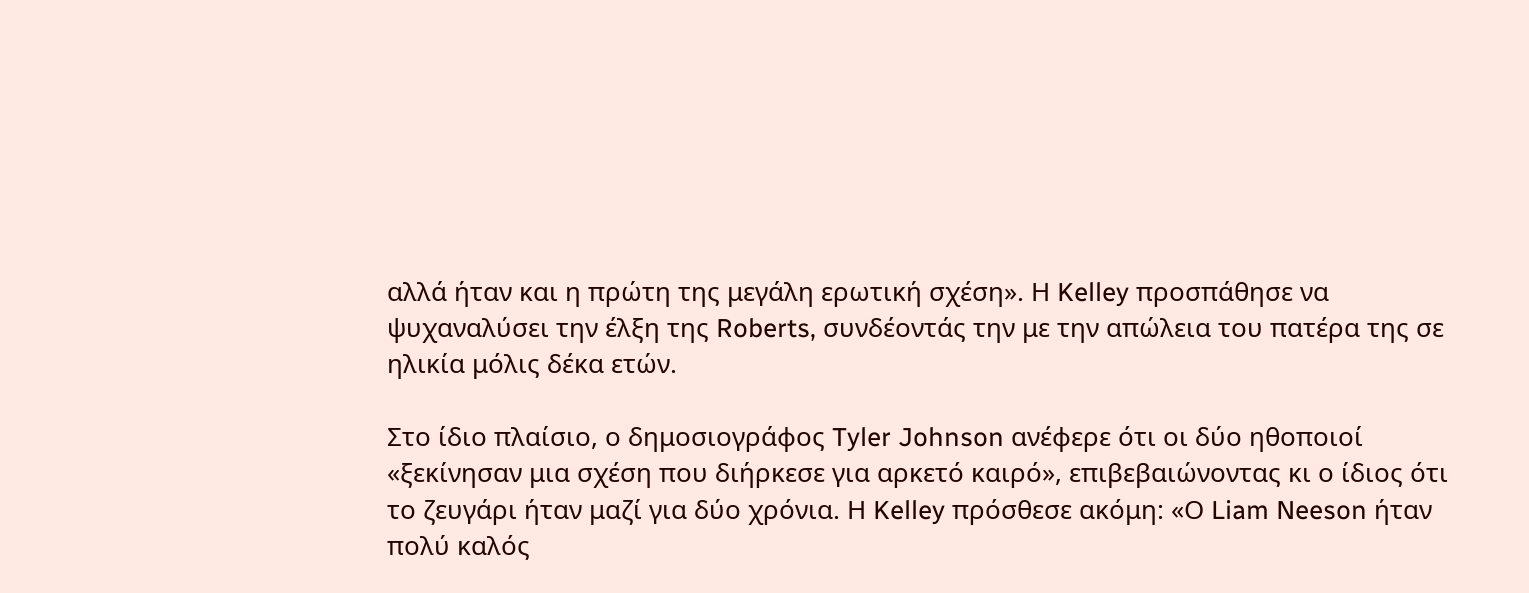αλλά ήταν και η πρώτη της μεγάλη ερωτική σχέση». Η Kelley προσπάθησε να ψυχαναλύσει την έλξη της Roberts, συνδέοντάς την με την απώλεια του πατέρα της σε ηλικία μόλις δέκα ετών.

Στο ίδιο πλαίσιο, ο δημοσιογράφος Tyler Johnson ανέφερε ότι οι δύο ηθοποιοί «ξεκίνησαν μια σχέση που διήρκεσε για αρκετό καιρό», επιβεβαιώνοντας κι ο ίδιος ότι το ζευγάρι ήταν μαζί για δύο χρόνια. Η Kelley πρόσθεσε ακόμη: «Ο Liam Neeson ήταν πολύ καλός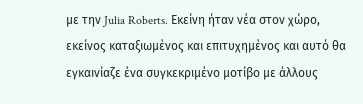με την Julia Roberts. Εκείνη ήταν νέα στον χώρο, εκείνος καταξιωμένος και επιτυχημένος και αυτό θα εγκαινίαζε ένα συγκεκριμένο μοτίβο με άλλους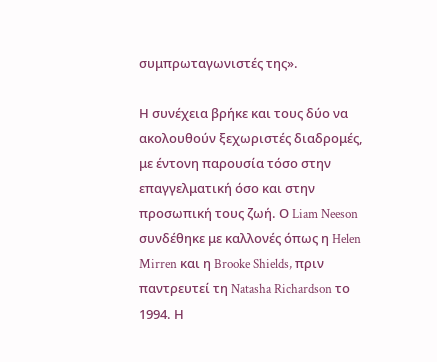συμπρωταγωνιστές της».

Η συνέχεια βρήκε και τους δύο να ακολουθούν ξεχωριστές διαδρομές, με έντονη παρουσία τόσο στην επαγγελματική όσο και στην προσωπική τους ζωή. Ο Liam Neeson συνδέθηκε με καλλονές όπως η Helen Mirren και η Brooke Shields, πριν παντρευτεί τη Natasha Richardson το 1994. Η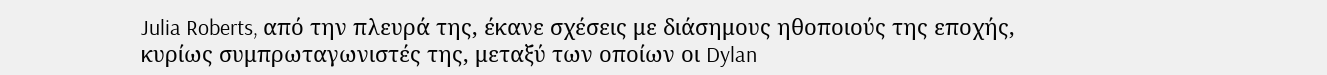Julia Roberts, από την πλευρά της, έκανε σχέσεις με διάσημους ηθοποιούς της εποχής, κυρίως συμπρωταγωνιστές της, μεταξύ των οποίων οι Dylan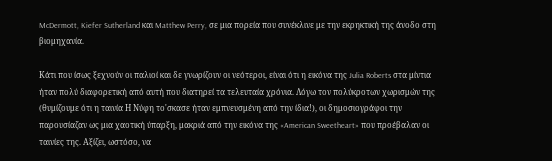McDermott, Kiefer Sutherland και Matthew Perry, σε μια πορεία που συνέκλινε με την εκρηκτική της άνοδο στη βιομηχανία.

Κάτι που ίσως ξεχνούν οι παλιοί και δε γνωρίζουν οι νεότεροι, είναι ότι η εικόνα της Julia Roberts στα μίντια ήταν πολύ διαφορετική από αυτή που διατηρεί τα τελευταία χρόνια. Λόγω τον πολύκροτων χωρισμών της (θυμίζουμε ότι η ταινία Η Νύφη το'σκασε ήταν εμπνευσμένη από την ίδια!), οι δημοσιογράφοι την παρουσίαζαν ως μια χαοτική ύπαρξη, μακριά από την εικόνα της «American Sweetheart» που προέβαλαν οι ταινίες της. Αξίζει, ωστόσο, να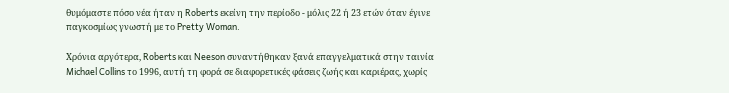θυμόμαστε πόσο νέα ήταν η Roberts εκείνη την περίοδο - μόλις 22 ή 23 ετών όταν έγινε παγκοσμίως γνωστή με το Pretty Woman.

Χρόνια αργότερα, Roberts και Neeson συναντήθηκαν ξανά επαγγελματικά στην ταινία Michael Collins το 1996, αυτή τη φορά σε διαφορετικές φάσεις ζωής και καριέρας, χωρίς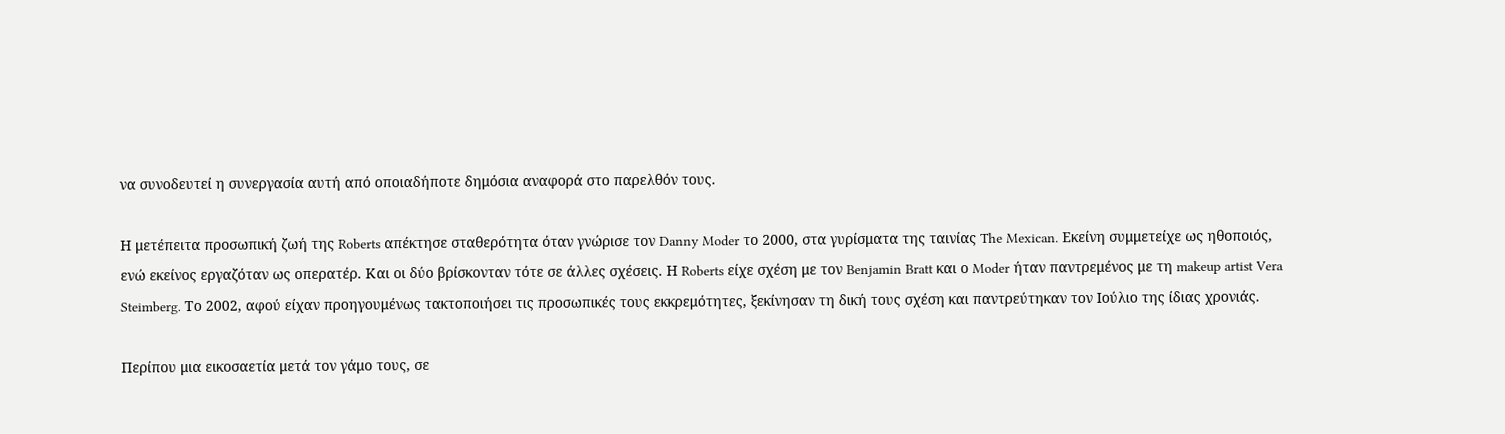να συνοδευτεί η συνεργασία αυτή από οποιαδήποτε δημόσια αναφορά στο παρελθόν τους.

Η μετέπειτα προσωπική ζωή της Roberts απέκτησε σταθερότητα όταν γνώρισε τον Danny Moder το 2000, στα γυρίσματα της ταινίας The Mexican. Εκείνη συμμετείχε ως ηθοποιός, ενώ εκείνος εργαζόταν ως οπερατέρ. Και οι δύο βρίσκονταν τότε σε άλλες σχέσεις. Η Roberts είχε σχέση με τον Benjamin Bratt και ο Moder ήταν παντρεμένος με τη makeup artist Vera Steimberg. Το 2002, αφού είχαν προηγουμένως τακτοποιήσει τις προσωπικές τους εκκρεμότητες, ξεκίνησαν τη δική τους σχέση και παντρεύτηκαν τον Ιούλιο της ίδιας χρονιάς.

Περίπου μια εικοσαετία μετά τον γάμο τους, σε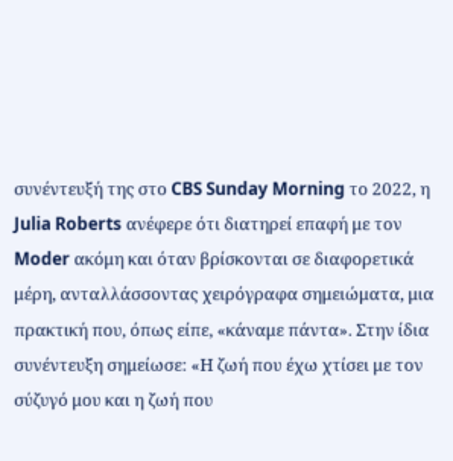συνέντευξή της στο CBS Sunday Morning το 2022, η Julia Roberts ανέφερε ότι διατηρεί επαφή με τον Moder ακόμη και όταν βρίσκονται σε διαφορετικά μέρη, ανταλλάσσοντας χειρόγραφα σημειώματα, μια πρακτική που, όπως είπε, «κάναμε πάντα». Στην ίδια συνέντευξη σημείωσε: «Η ζωή που έχω χτίσει με τον σύζυγό μου και η ζωή που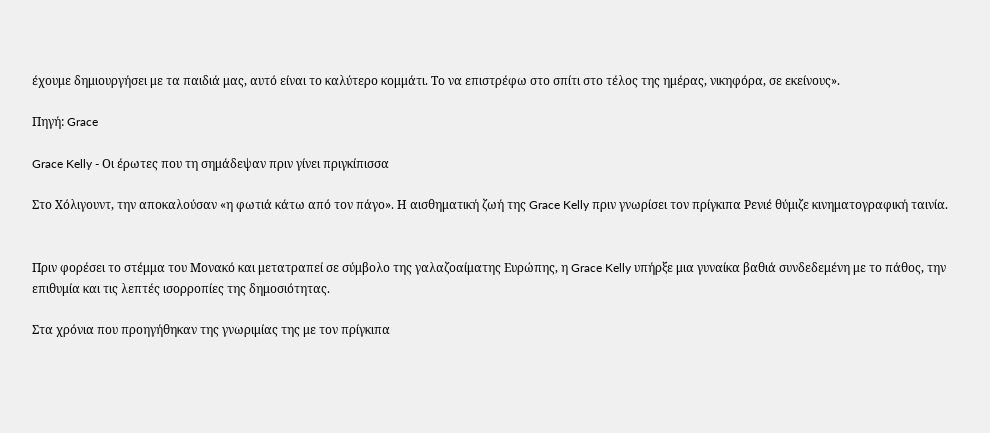έχουμε δημιουργήσει με τα παιδιά μας, αυτό είναι το καλύτερο κομμάτι. Το να επιστρέφω στο σπίτι στο τέλος της ημέρας, νικηφόρα, σε εκείνους».

Πηγή: Grace

Grace Kelly - Οι έρωτες που τη σημάδεψαν πριν γίνει πριγκίπισσα

Στο Χόλιγουντ, την αποκαλούσαν «η φωτιά κάτω από τον πάγο». Η αισθηματική ζωή της Grace Kelly πριν γνωρίσει τον πρίγκιπα Ρενιέ θύμιζε κινηματογραφική ταινία.


Πριν φορέσει το στέμμα του Μονακό και μετατραπεί σε σύμβολο της γαλαζοαίματης Ευρώπης, η Grace Kelly υπήρξε μια γυναίκα βαθιά συνδεδεμένη με το πάθος, την επιθυμία και τις λεπτές ισορροπίες της δημοσιότητας.

Στα χρόνια που προηγήθηκαν της γνωριμίας της με τον πρίγκιπα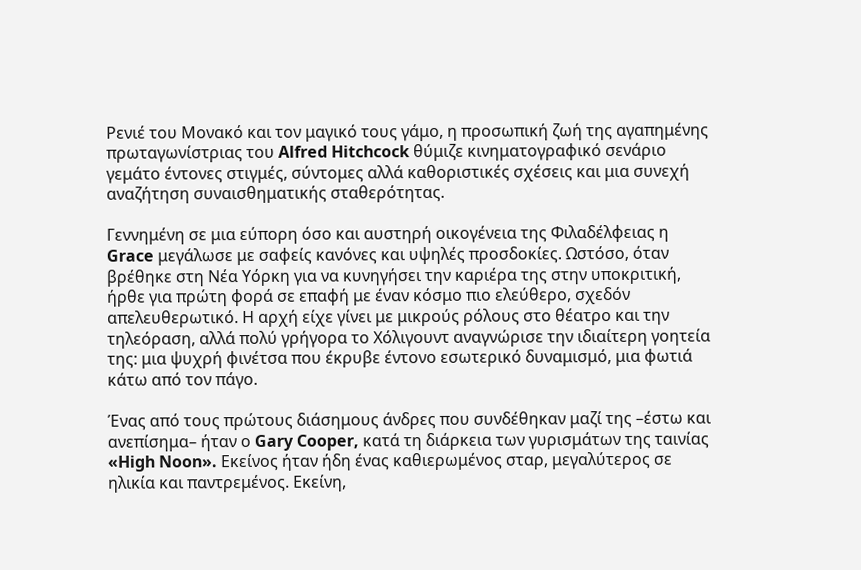Ρενιέ του Μονακό και τον μαγικό τους γάμο, η προσωπική ζωή της αγαπημένης πρωταγωνίστριας του Alfred Hitchcock θύμιζε κινηματογραφικό σενάριο γεμάτο έντονες στιγμές, σύντομες αλλά καθοριστικές σχέσεις και μια συνεχή αναζήτηση συναισθηματικής σταθερότητας.

Γεννημένη σε μια εύπορη όσο και αυστηρή οικογένεια της Φιλαδέλφειας η Grace μεγάλωσε με σαφείς κανόνες και υψηλές προσδοκίες. Ωστόσο, όταν βρέθηκε στη Νέα Υόρκη για να κυνηγήσει την καριέρα της στην υποκριτική, ήρθε για πρώτη φορά σε επαφή με έναν κόσμο πιο ελεύθερο, σχεδόν απελευθερωτικό. Η αρχή είχε γίνει με μικρούς ρόλους στο θέατρο και την τηλεόραση, αλλά πολύ γρήγορα το Χόλιγουντ αναγνώρισε την ιδιαίτερη γοητεία της: μια ψυχρή φινέτσα που έκρυβε έντονο εσωτερικό δυναμισμό, μια φωτιά κάτω από τον πάγο.

Ένας από τους πρώτους διάσημους άνδρες που συνδέθηκαν μαζί της –έστω και ανεπίσημα– ήταν ο Gary Cooper, κατά τη διάρκεια των γυρισμάτων της ταινίας «High Noon». Εκείνος ήταν ήδη ένας καθιερωμένος σταρ, μεγαλύτερος σε ηλικία και παντρεμένος. Εκείνη,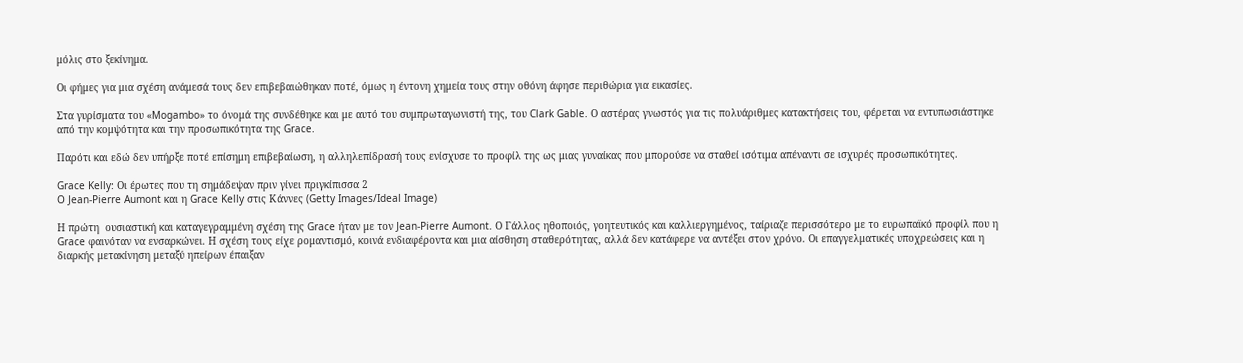μόλις στο ξεκίνημα.

Οι φήμες για μια σχέση ανάμεσά τους δεν επιβεβαιώθηκαν ποτέ, όμως η έντονη χημεία τους στην οθόνη άφησε περιθώρια για εικασίες.

Στα γυρίσματα του «Mogambo» το όνομά της συνδέθηκε και με αυτό του συμπρωταγωνιστή της, του Clark Gable. Ο αστέρας γνωστός για τις πολυάριθμες κατακτήσεις του, φέρεται να εντυπωσιάστηκε από την κομψότητα και την προσωπικότητα της Grace.

Παρότι και εδώ δεν υπήρξε ποτέ επίσημη επιβεβαίωση, η αλληλεπίδρασή τους ενίσχυσε το προφίλ της ως μιας γυναίκας που μπορούσε να σταθεί ισότιμα απέναντι σε ισχυρές προσωπικότητες.

Grace Kelly: Οι έρωτες που τη σημάδεψαν πριν γίνει πριγκίπισσα 2
O Jean-Pierre Aumont και η Grace Kelly στις Κάννες (Getty Images/Ideal Image)

Η πρώτη  ουσιαστική και καταγεγραμμένη σχέση της Grace ήταν με τον Jean-Pierre Aumont. Ο Γάλλος ηθοποιός, γοητευτικός και καλλιεργημένος, ταίριαζε περισσότερο με το ευρωπαϊκό προφίλ που η Grace φαινόταν να ενσαρκώνει. Η σχέση τους είχε ρομαντισμό, κοινά ενδιαφέροντα και μια αίσθηση σταθερότητας, αλλά δεν κατάφερε να αντέξει στον χρόνο. Οι επαγγελματικές υποχρεώσεις και η διαρκής μετακίνηση μεταξύ ηπείρων έπαιξαν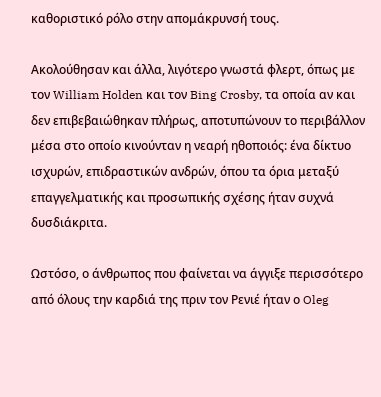καθοριστικό ρόλο στην απομάκρυνσή τους.

Ακολούθησαν και άλλα, λιγότερο γνωστά φλερτ, όπως με τον William Holden και τον Bing Crosby, τα οποία αν και δεν επιβεβαιώθηκαν πλήρως, αποτυπώνουν το περιβάλλον μέσα στο οποίο κινούνταν η νεαρή ηθοποιός: ένα δίκτυο ισχυρών, επιδραστικών ανδρών, όπου τα όρια μεταξύ επαγγελματικής και προσωπικής σχέσης ήταν συχνά δυσδιάκριτα.

Ωστόσο, ο άνθρωπος που φαίνεται να άγγιξε περισσότερο από όλους την καρδιά της πριν τον Ρενιέ ήταν ο Oleg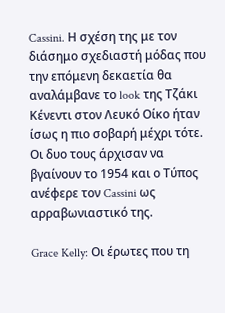Cassini. Η σχέση της με τον διάσημο σχεδιαστή μόδας που την επόμενη δεκαετία θα αναλάμβανε το look της Τζάκι Κένεντι στον Λευκό Οίκο ήταν ίσως η πιο σοβαρή μέχρι τότε. Οι δυο τους άρχισαν να βγαίνουν το 1954 και ο Τύπος ανέφερε τον Cassini ως αρραβωνιαστικό της.

Grace Kelly: Οι έρωτες που τη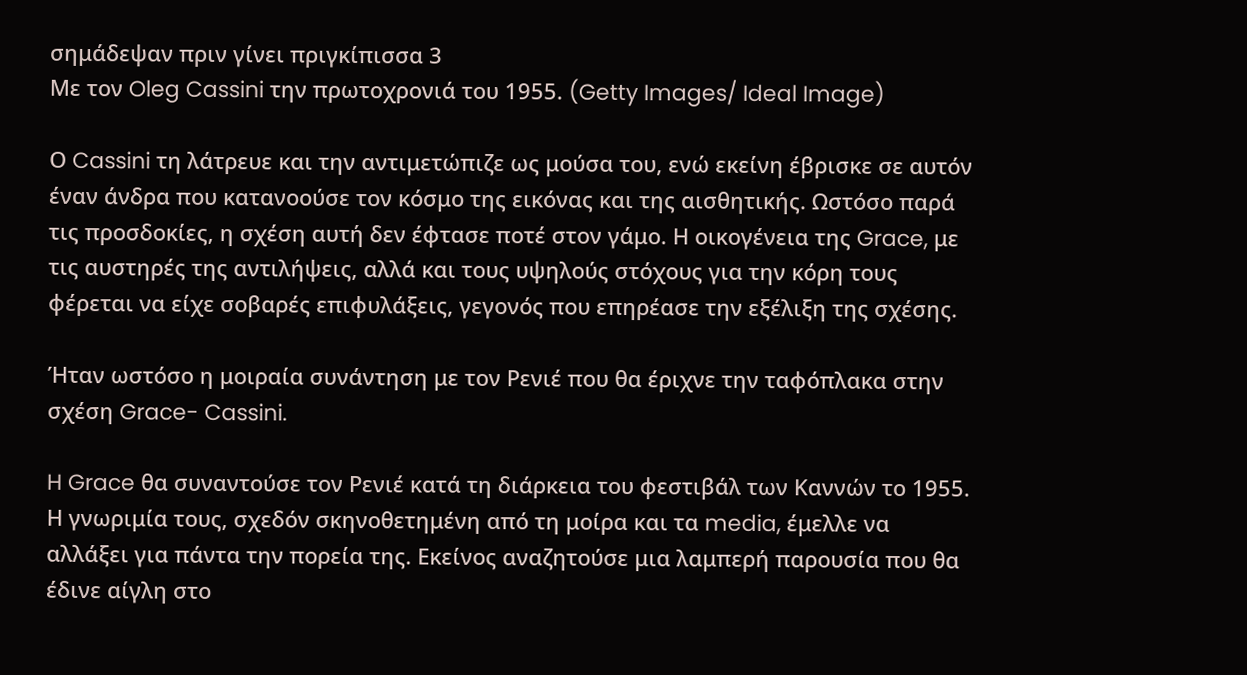σημάδεψαν πριν γίνει πριγκίπισσα 3
Με τον Oleg Cassini την πρωτοχρονιά του 1955. (Getty Images/ Ideal Image)

Ο Cassini τη λάτρευε και την αντιμετώπιζε ως μούσα του, ενώ εκείνη έβρισκε σε αυτόν έναν άνδρα που κατανοούσε τον κόσμο της εικόνας και της αισθητικής. Ωστόσο παρά τις προσδοκίες, η σχέση αυτή δεν έφτασε ποτέ στον γάμο. Η οικογένεια της Grace, με τις αυστηρές της αντιλήψεις, αλλά και τους υψηλούς στόχους για την κόρη τους φέρεται να είχε σοβαρές επιφυλάξεις, γεγονός που επηρέασε την εξέλιξη της σχέσης.

Ήταν ωστόσο η μοιραία συνάντηση με τον Ρενιέ που θα έριχνε την ταφόπλακα στην σχέση Grace- Cassini.

H Grace θα συναντούσε τον Ρενιέ κατά τη διάρκεια του φεστιβάλ των Καννών το 1955. Η γνωριμία τους, σχεδόν σκηνοθετημένη από τη μοίρα και τα media, έμελλε να αλλάξει για πάντα την πορεία της. Εκείνος αναζητούσε μια λαμπερή παρουσία που θα έδινε αίγλη στο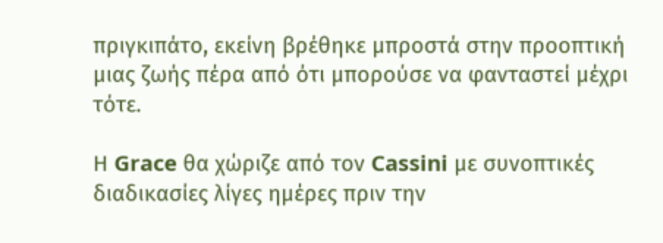πριγκιπάτο, εκείνη βρέθηκε μπροστά στην προοπτική μιας ζωής πέρα από ότι μπορούσε να φανταστεί μέχρι τότε.

Η Grace θα χώριζε από τον Cassini με συνοπτικές διαδικασίες λίγες ημέρες πριν την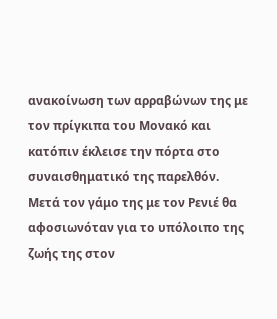ανακοίνωση των αρραβώνων της με τον πρίγκιπα του Μονακό και κατόπιν έκλεισε την πόρτα στο συναισθηματικό της παρελθόν. Μετά τον γάμο της με τον Ρενιέ θα αφοσιωνόταν για το υπόλοιπο της ζωής της στον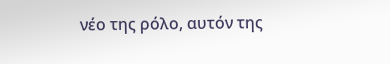νέο της ρόλο, αυτόν της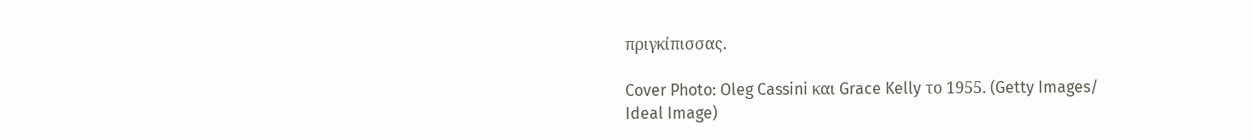πριγκίπισσας.

Cover Photo: Oleg Cassini και Grace Kelly το 1955. (Getty Images/ Ideal Image)